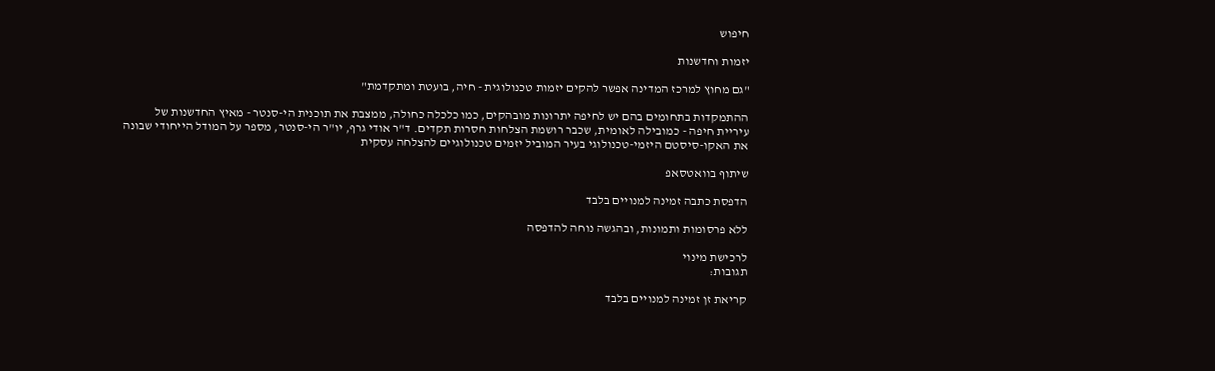חיפוש

יזמות וחדשנות

"גם מחוץ למרכז המדינה אפשר להקים יזמות טכנולוגית - חיה, בועטת ומתקדמת"

ההתמקדות בתחומים בהם יש לחיפה יתרונות מובהקים, כמו כלכלה כחולה, ממצבת את תוכנית הי-סנטר - מאיץ החדשנות של עיריית חיפה - כמובילה לאומית, שכבר רושמת הצלחות חסרות תקדים. ד"ר אודי גרף, יו"ר הי-סנטר, מספר על המודל הייחודי שבונה את האקו-סיסטם היזמי-טכנולוגי בעיר המוביל יזמים טכנולוגיים להצלחה עסקית

שיתוף בוואטסאפ

הדפסת כתבה זמינה למנויים בלבד

ללא פרסומות ותמונות, ובהגשה נוחה להדפסה

לרכישת מינוי
תגובות:

קריאת זן זמינה למנויים בלבד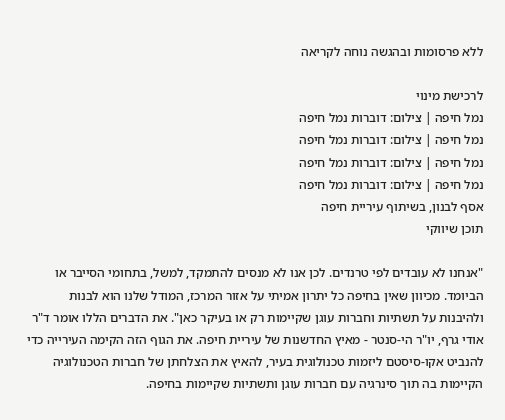ללא פרסומות ובהגשה נוחה לקריאה

לרכישת מינוי
נמל חיפה | צילום: דוברות נמל חיפה
נמל חיפה | צילום: דוברות נמל חיפה
נמל חיפה | צילום: דוברות נמל חיפה
נמל חיפה | צילום: דוברות נמל חיפה
אסף לבנון, בשיתוף עיריית חיפה
תוכן שיווקי

"אנחנו לא עובדים לפי טרנדים. לכן אנו לא מנסים להתמקד, למשל, בתחומי הסייבר או הביומד. מכיוון שאין בחיפה כל יתרון אמיתי על אזור המרכז, המודל שלנו הוא לבנות ולהיבנות על תשתיות וחברות עוגן שקיימות רק או בעיקר כאן". את הדברים הללו אומר ד"ר אודי גרף, יו"ר הי-סנטר - מאיץ החדשנות של עיריית חיפה. את הגוף הזה הקימה העירייה כדי להנביט אקו-סיסטם ליזמות טכנולוגית בעיר, להאיץ את הצלחתן של חברות הטכנולוגיה הקיימות בה תוך סינרגיה עם חברות עוגן ותשתיות שקיימות בחיפה.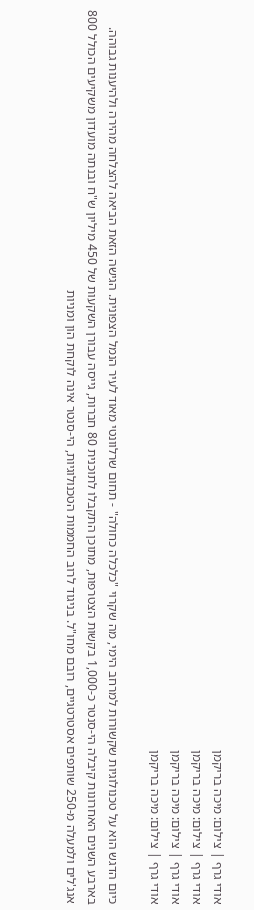אודי גרף | צילום: מיכה בריקמן
אודי גרף | צילום: מיכה בריקמן
אודי גרף | צילום: מיכה בריקמן
אודי גרף | צילום: מיכה בריקמן

כיום הדגש הוא על טכנולוגיות שקשורות למרחב הימי, מה שקרוי "כלכלה כחולה" - תחום שרלוונטי מאוד לעיר הנמל הצפונית. הגישה הזאת הביאה להצלחה מהירה ולהיענות גבוהה. בארבע השנים האחרונות קיבלה הי-סנטר כ-1,000 בקשות הצטרפות, מתוכן התקבלו לתוכנית 80 חברות, גייסה עבורן השקעות של 450 מיליון ש"ח ובנתה מועדון משקיעים הכולל 800 אנג'לים ולמעלה מ-250 שותפים אסטרטגיים, רובם מחו"ל. בניגוד לרוב החממות הטכנולוגיות, הי-סנטר אינה לוקחת הון ומניות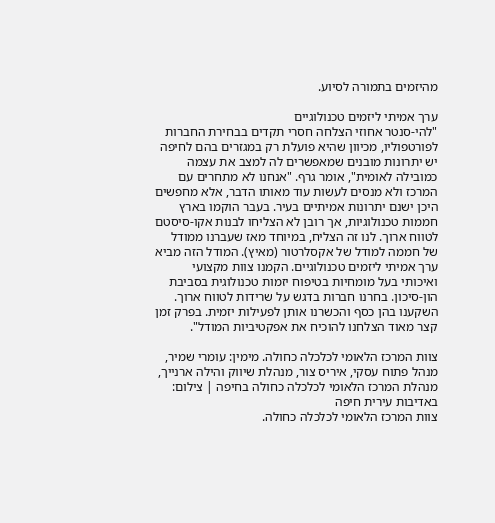מהיזמים בתמורה לסיוע.

ערך אמיתי ליזמים טכנולוגיים
"להי-סנטר אחוזי הצלחה חסרי תקדים בבחירת החברות לפורטפוליו, מכיוון שהיא פועלת רק במגזרים בהם לחיפה יש יתרונות מובנים שמאפשרים לה למצב את עצמה כמובילה לאומית", אומר גרף. "אנחנו לא מתחרים עם המרכז ולא מנסים לעשות עוד מאותו הדבר, אלא מחפשים היכן ישנם יתרונות אמיתיים בעיר. בעבר הוקמו בארץ חממות טכנולוגיות, אך רובן לא הצליחו לבנות אקו-סיסטם לטווח ארוך. לנו זה הצליח, במיוחד מאז שעברנו ממודל של חממה למודל של אקסלרטור (מאיץ). המודל הזה מביא ערך אמיתי ליזמים טכנולוגיים. הקמנו צוות מקצועי ואיכותי בעל מומחיות בטיפוח יזמות טכנולוגית בסביבת הון-סיכון. בחרנו חברות בדגש על שרידות לטווח ארוך. השקענו בהן כסף והכשרנו אותן לפעילות יזמית. בפרק זמן קצר מאוד הצלחנו להוכיח את אפקטיביות המודל".

צוות המרכז הלאומי לכלכלה כחולה. מימין: עומרי שמיר, מנהל פתוח עסקי, איריס צור, מנהלת שיווק והילה ארנייך, מנהלת המרכז הלאומי לכלכלה כחולה בחיפה | צילום: באדיבות עירית חיפה
צוות המרכז הלאומי לכלכלה כחולה.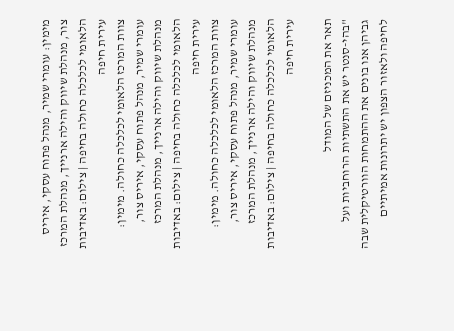מימין: עומרי שמיר, מנהל פתוח עסקי, איריס צור, מנהלת שיווק והילה ארנייך, מנהלת המרכז הלאומי לכלכלה כחולה בחיפה | צילום: באדיבות עירית חיפה
צוות המרכז הלאומי לכלכלה כחולה. מימין: עומרי שמיר, מנהל פתוח עסקי, איריס צור, מנהלת שיווק והילה ארנייך, מנהלת המרכז הלאומי לכלכלה כחולה בחיפה | צילום: באדיבות עירית חיפה
צוות המרכז הלאומי לכלכלה כחולה. מימין: עומרי שמיר, מנהל פתוח עסקי, איריס צור, מנהלת שיווק והילה ארנייך, מנהלת המרכז הלאומי לכלכלה כחולה בחיפה | צילום: באדיבות עירית חיפה

תאר את המכניזם של המודל
"בהי-סנטר יש את התשתיות הרוחביות ועל גביהן אנו בונים את ההתמחות הוורטיקלית שבה לחיפה ולאזור הצפון יש יתרונות אמיתיים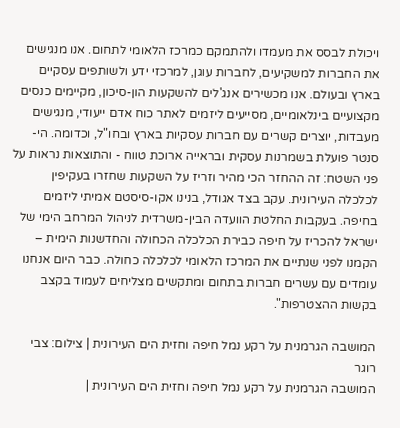ויכולת לבסס את מעמדו ולהתמקם כמרכז הלאומי לתחום. אנו מנגישים את החברות למשקיעים, לחברות עוגן, למרכזי ידע ולשותפים עסקיים בארץ ובעולם. אנו מכשירים אנג'לים להשקעות הון-סיכון, מקיימים כנסים מקצועיים בינלאומיים, מסייעים ליזמים לאתר כוח אדם ייעודי, מנגישים מעבדות, יוצרים קשרים עם חברות עסקיות בארץ ובחו"ל, וכדומה. הי-סנטר פועלת בשמרנות עסקית ובראייה ארוכת טווח - והתוצאות נראות על פני השטח: זה ההחזר הכי מהיר וזריז על השקעות שחזרו בעקיפין לכלכלה העירונית. עקב בצד אגודל, בנינו אקו-סיסטם אמיתי ליזמים בחיפה. בעקבות החלטת הוועדה הבין-משרדית לניהול המרחב הימי של ישראל להכריז על חיפה כבירת הכלכלה הכחולה והחדשנות הימית – הקמנו לפני שנתיים את המרכז הלאומי לכלכלה כחולה. כבר היום אנחנו עומדים עם עשרים חברות בתחום ומתקשים מצליחים לעמוד בקצב בקשות ההצטרפות".

המושבה הגרמנית על רקע נמל חיפה וחזית הים העירונית | צילום: צבי רוגר
המושבה הגרמנית על רקע נמל חיפה וחזית הים העירונית |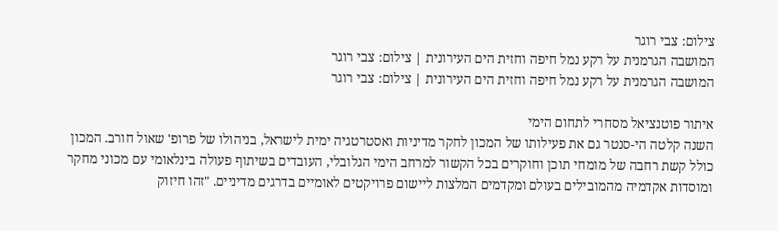צילום: צבי רוגר
המושבה הגרמנית על רקע נמל חיפה וחזית הים העירונית | צילום: צבי רוגר
המושבה הגרמנית על רקע נמל חיפה וחזית הים העירונית | צילום: צבי רוגר

איתור פוטנציאל מסחרי לתחום הימי
השנה קלטה הי-סנטר גם את פעילותו של המכון לחקר מדיניות ואסטרטגיה ימית לישראל, בניהולו של פרופ' שאול חורב. המכון כולל קשת רחבה של מומחי תוכן וחוקרים בכל הקשור למרחב הימי הגלובלי, העובדים בשיתוף פעולה בינלאומי עם מכוני מחקר ומוסדות אקדמיה מהמובילים בעולם ומקדמים המלצות ליישום פרויקטים לאומיים בדרגים מדיניים. "זהו חיזוק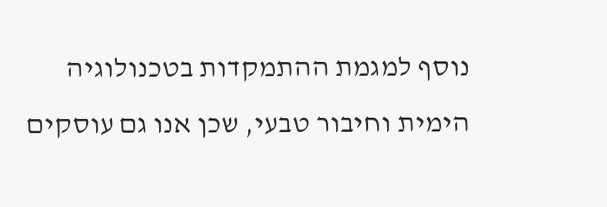נוסף למגמת ההתמקדות בטכנולוגיה הימית וחיבור טבעי, שכן אנו גם עוסקים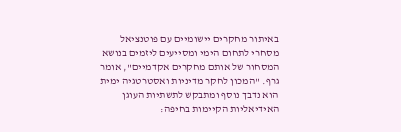באיתור מחקרים יישומיים עם פוטנציאל מסחרי לתחום הימי ומסייעים ליזמים בנושא המסחור של אותם מחקרים אקדמיים", אומר גרף. "המכון לחקר מדיניות ואסטרטגיה ימית הוא נדבך נוסף ומתבקש לתשתיות העוגן האידיאליות הקיימות בחיפה: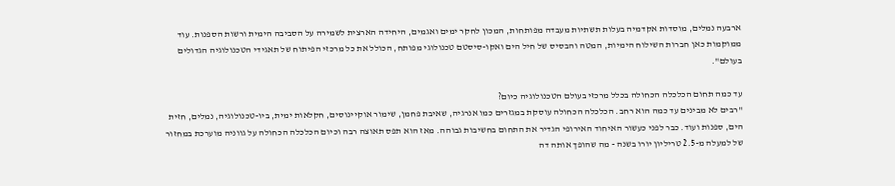ארבעה נמלים, מוסדות אקדמיה בעלות תשתיות מעבדה מפותחות, המכון לחקר ימים ואגמים, היחידה הארצית לשמירה על הסביבה הימית ורשות הספנות. עוד ממוקמות כאן חברות השילוח הימיות, המטה והבסיס של חיל הים ואקו-סיסטם טכנולוגי מפותח, הכולל את כל מרכזי הפיתוח של תאגידי הטכנולוגיה הגדולים בעולם".

עד כמה תחום הכלכלה הכחולה בכלל מרכזי בעולם הטכנולוגיה כיום?
"רבים לא מבינים עד כמה הוא רחב. הכלכלה הכחולה עוסקת במגזרים כמו אנרגיה, שאיבת פחמן, שימור אוקיינוסים, חקלאות ימית, ביו-טכנולוגיה, נמלים, חזית הים, ספנות ועוד. כבר לפני כעשור האיחוד האירופי הגדיר את התחום בחשיבות גבוהה. מאז הוא תפס תאוצה רבה וכיום הכלכלה הכחולה על גווניה מוערכת במחזור של למעלה מ-2.5 טריליון יורו בשנה - מה שהופך אותה דה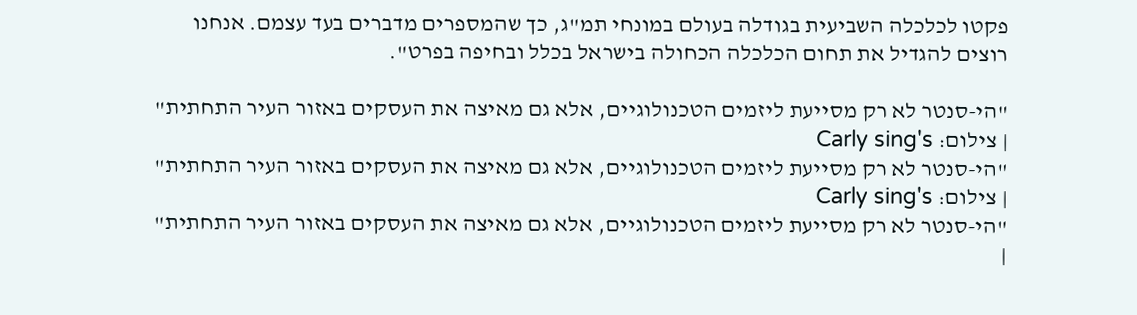פקטו לכלכלה השביעית בגודלה בעולם במונחי תמ"ג, כך שהמספרים מדברים בעד עצמם. אנחנו רוצים להגדיל את תחום הכלכלה הכחולה בישראל בכלל ובחיפה בפרט".

"הי-סנטר לא רק מסייעת ליזמים הטכנולוגיים, אלא גם מאיצה את העסקים באזור העיר התחתית"
| צילום: Carly sing's
"הי-סנטר לא רק מסייעת ליזמים הטכנולוגיים, אלא גם מאיצה את העסקים באזור העיר התחתית"
| צילום: Carly sing's
"הי-סנטר לא רק מסייעת ליזמים הטכנולוגיים, אלא גם מאיצה את העסקים באזור העיר התחתית" |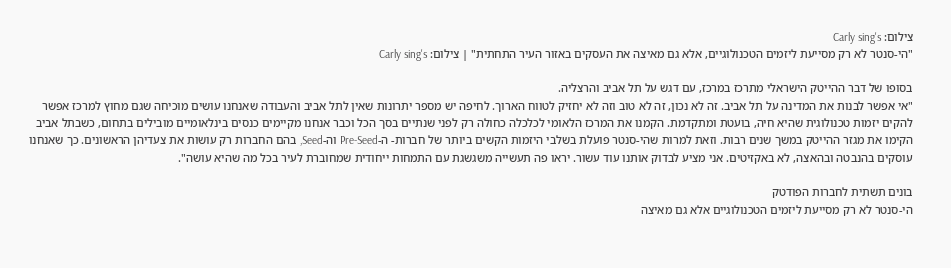צילום: Carly sing's
"הי-סנטר לא רק מסייעת ליזמים הטכנולוגיים, אלא גם מאיצה את העסקים באזור העיר התחתית" | צילום: Carly sing's

בסופו של דבר ההייטק הישראלי מתרכז במרכז, עם דגש על תל אביב והרצליה.
"אי אפשר לבנות את המדינה על תל אביב. זה לא נכון, זה לא טוב וזה לא יחזיק לטווח הארוך. לחיפה יש מספר יתרונות שאין לתל אביב והעבודה שאנחנו עושים מוכיחה שגם מחוץ למרכז אפשר להקים יזמות טכנולוגית שהיא חיה, בועטת ומתקדמת. הקמנו את המרכז הלאומי לכלכלה כחולה רק לפני שנתיים בסך הכל וכבר אנחנו מקיימים כנסים בינלאומיים מובילים בתחום, כשבתל אביב הקימו את מגזר ההייטק במשך שנים רבות. וזאת למרות שהי-סנטר פועלת בשלבי היזמות הקשים ביותר של חברות- ה-Pre-Seed וה-Seed, בהם החברות רק עושות את צעדיהן הראשונים. כך שאנחנו עוסקים בהנבטה ובהאצה, לא באקזיטים. אני מציע לבדוק אותנו עוד עשור. יראו פה תעשייה משגשגת עם התמחות ייחודית שמחוברת לעיר בכל מה שהיא עושה".

בונים תשתית לחברות הפודטק
הי-סנטר לא רק מסייעת ליזמים הטכנולוגיים אלא גם מאיצה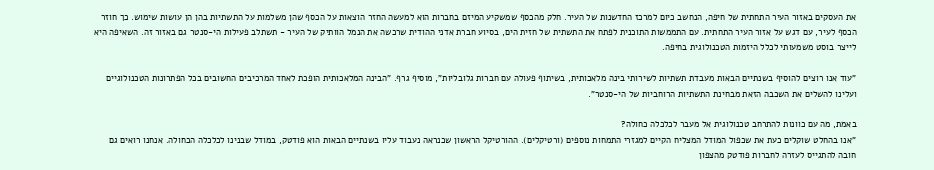את העסקים באזור העיר התחתית של חיפה, הנחשב כיום למרכז החדשנות של העיר. חלק מהכסף שמשקיע המיזם בחברות הוא למעשה החזר הוצאות על הכסף שהן משלמות על התשתיות בהן הן עושות שימוש. כך חוזר הכסף לעיר, עם דגש על אזור העיר התחתית. עם התממשות התוכנית לפתח את התשתית של חזית הים, בסיוע חברת אדני ההודית שרכשה את הנמל הוותיק של העיר - תשתלב פעילות הי-סנטר גם באזור זה. השאיפה היא לייצר בוסט משמעותי לכלל היזמות הטכנולוגית בחיפה.

"עוד אנו רוצים להוסיף בשנתיים הבאות מעבדת תשתיות לשירותי בינה מלאכותית, בשיתוף פעולה עם חברות גלובליות", מוסיף גרף. "הבינה המלאכותית הופכת לאחד המרכיבים החשובים בכל הפתרונות הטכנולוגיים ועלינו להשלים את השכבה הזאת מבחינת התשתיות הרוחביות של הי-סנטר".

באמת, מה עם כוונות להתרחב טכנולוגית אל מעבר לכלכלה כחולה?
"אנו בהחלט שוקלים כעת את שכפול המודל המצליח הקיים למגזרי התמחות נוספים (ורטיקלים). ההורטיקל הראשון שכנראה נעבוד עליו בשנתיים הבאות הוא פודטק, במודל שבנינו לכלכלה הכחולה. אנחנו רואים גם חובה להתגייס לעזרה לחברות פודטק מהצפון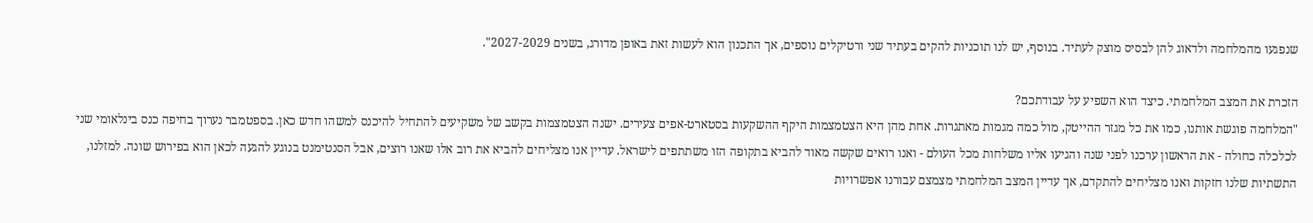שנפגעו מהמלחמה ולדאוג להן לבסיס מוצק לעתיד. בנוסף, יש לנו תוכניות להקים בעתיד שני ורטיקלים נוספים, אך התכנון הוא לעשות זאת באופן מדורג, בשנים 2027-2029".

הזכרת את המצב המלחמתי. כיצד הוא השפיע על עבודתכם?
"המלחמה פוגשת אותנו, כמו את כל מגזר ההייטק, מול כמה מגמות מאתגרות. אחת מהן היא הצטמצמות היקף ההשקעות בסטארט-אפים צעירים. ישנה הצטמצמות בקשב של משקיעים להתחיל להיכנס למשהו חדש כאן. בספטמבר נערוך בחיפה כנס בינלאומי שני לכלכלה כחולה - את הראשון ערכנו לפני שנה והגיעו אליו משלחות מכל העולם - ואנו רואים שקשה מאוד להביא בתקופה הזו משתתפים לישראל. עדיין אנו מצליחים להביא את רוב אלו שאנו רוצים, אבל הסנטימנט בנוגע להגעה לכאן הוא בפירוש שונה. למזלנו, התשתיות שלנו חזקות ואנו מצליחים להתקדם, אך עדיין המצב המלחמתי מצמצם עבורנו אפשרויות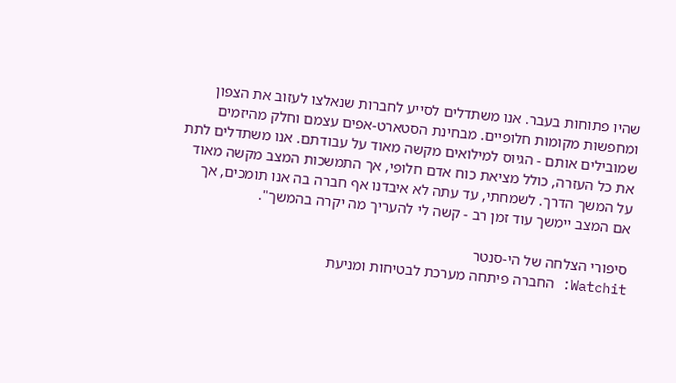שהיו פתוחות בעבר. אנו משתדלים לסייע לחברות שנאלצו לעזוב את הצפון ומחפשות מקומות חלופיים. מבחינת הסטארט-אפים עצמם וחלק מהיזמים שמובילים אותם - הגיוס למילואים מקשה מאוד על עבודתם. אנו משתדלים לתת את כל העזרה, כולל מציאת כוח אדם חלופי, אך התמשכות המצב מקשה מאוד על המשך הדרך. לשמחתי, עד עתה לא איבדנו אף חברה בה אנו תומכים, אך אם המצב יימשך עוד זמן רב - קשה לי להעריך מה יקרה בהמשך".

סיפורי הצלחה של הי-סנטר
Watchit: החברה פיתחה מערכת לבטיחות ומניעת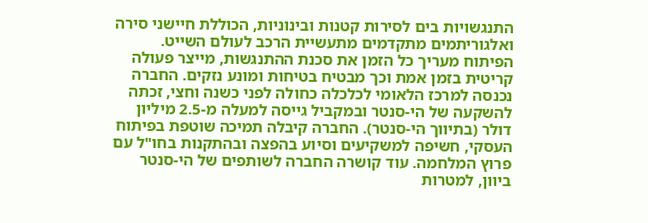התנגשויות בים לסירות קטנות ובינוניות, הכוללת חיישני סירה ואלגוריתמים מתקדמים מתעשיית הרכב לעולם השייט. הפיתוח מעריך כל הזמן את סכנת ההתנגשות, מייצר פעולה קריטית בזמן אמת וכך מבטיח בטיחות ומונע נזקים. החברה נכנסה למרכז הלאומי לכלכלה כחולה לפני כשנה וחצי, זכתה להשקעה של הי-סנטר ובמקביל גייסה למעלה מ-2.5 מיליון דולר (בתיווך הי-סנטר). החברה קיבלה תמיכה שוטפת בפיתוח העסקי, חשיפה למשקיעים וסיוע בהפצה ובהתקנות בחו"ל עם פרוץ המלחמה. עוד קושרה החברה לשותפים של הי-סנטר ביוון, למטרות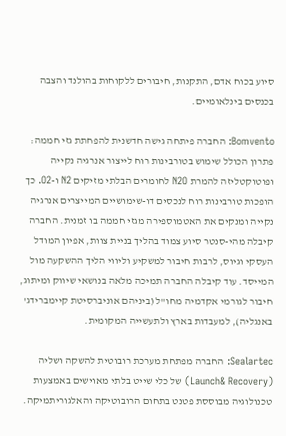סיוע בכוח אדם, התקנות, חיבורים ללקוחות בהולנד והצבה בכנסים בינלאומיים.

Bomvento: החברה פיתחה גישה חדשנית להפחתת גזי חממה: פתרון הכולל שימוש בטורבינות רוח לייצור אנרגיה נקייה ופוטוקטליזה להמרת N2O לחומרים הבלתי מזיקים N2 ו-O2. כך הופכות טורבינות רוח לנכסים דו-שימושיים המייצרים אנרגיה נקייה ומנקים את האטמוספירה מגזי חממה בו זמנית. החברה קיבלה מהי-סנטר סיוע צמוד בהליך בניית צוות, אפיון המודל העסקי וגיוס, לרבות חיבור למשקיע וליווי הליך ההשקעה מול המייסד. עוד קיבלה החברה תמיכה מלאה בנושאי שיווק ומיתוג, חיבור לגורמי אקדמיה מחו"ל (ביניהם אוניברסיטת קיימברידג' באנגליה), למעבדות בארץ ולתעשייה המקומית.

Sealartec: החברה מפתחת מערכת רובוטית להשקה ושליה (Launch& Recovery) של כלי שייט בלתי מאוישים באמצעות טכנולוגיה מבוססת פטנט בתחום הרובוטיקה והאלגוריתמיקה.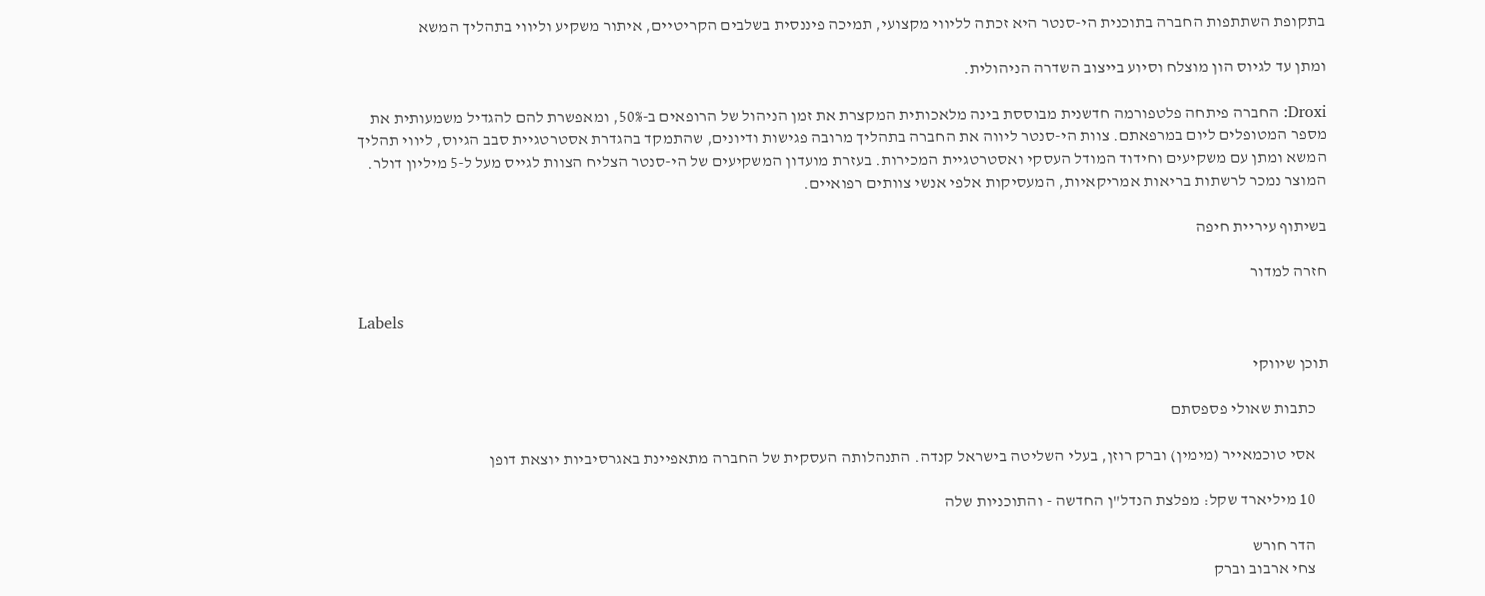בתקופת השתתפות החברה בתוכנית הי-סנטר היא זכתה לליווי מקצועי, תמיכה פיננסית בשלבים הקריטיים, איתור משקיע וליווי בתהליך המשא

ומתן עד לגיוס הון מוצלח וסיוע בייצוב השדרה הניהולית.

Droxi: החברה פיתחה פלטפורמה חדשנית מבוססת בינה מלאכותית המקצרת את זמן הניהול של הרופאים ב-50%, ומאפשרת להם להגדיל משמעותית את מספר המטופלים ליום במרפאתם. צוות הי-סנטר ליווה את החברה בתהליך מרובה פגישות ודיונים, שהתמקד בהגדרת אסטרטגיית סבב הגיוס, ליווי תהליך המשא ומתן עם משקיעים וחידוד המודל העסקי ואסטרטגיית המכירות. בעזרת מועדון המשקיעים של הי-סנטר הצליח הצוות לגייס מעל ל-5 מיליון דולר. המוצר נמכר לרשתות בריאות אמריקאיות, המעסיקות אלפי אנשי צוותים רפואיים.

בשיתוף עיריית חיפה

חזרה למדור

Labels

תוכן שיווקי

    כתבות שאולי פספסתם

    אסי טוכמאייר (מימין) וברק רוזן, בעלי השליטה בישראל קנדה. התנהלותה העסקית של החברה מתאפיינת באגרסיביות יוצאת דופן

    10 מיליארד שקל: מפלצת הנדל"ן החדשה - והתוכניות שלה

    הדר חורש
    צחי ארבוב וברק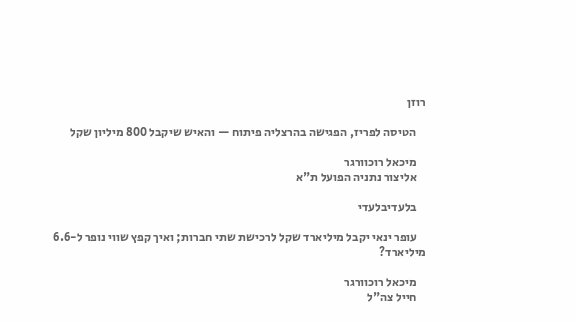רוזן

    הטיסה לפריז, הפגישה בהרצליה פיתוח — והאיש שיקבל 800 מיליון שקל

    מיכאל רוכוורגר
    אליצור נתניה הפועל ת"א

    בלעדיבלעדי

    עופר ינאי יקבל מיליארד שקל לרכישת שתי חברות; ואיך קפץ שווי נופר ל-6.6 מיליארד?

    מיכאל רוכוורגר
    חייל צה"ל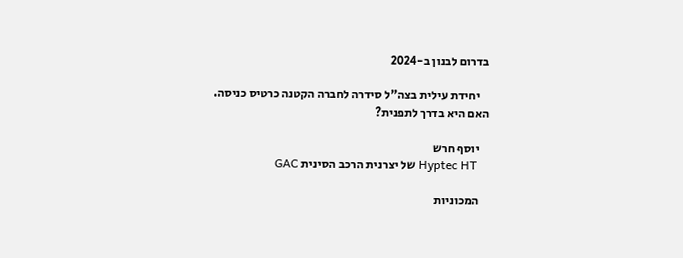בדרום לבנון ב-2024

    יחידת עילית בצה"ל סידרה לחברה הקטנה כרטיס כניסה. האם היא בדרך לתפנית?

    יוסף חרש
    Hyptec HT של יצרנית הרכב הסינית GAC

    המכוניות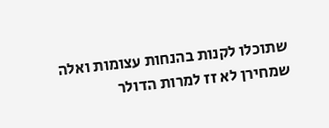שתוכלו לקנות בהנחות עצומות ואלה שמחירן לא זז למרות הדולר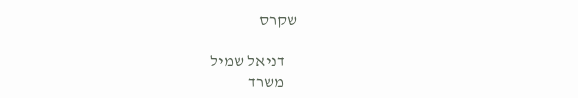שקרס

    דניאל שמיל
    משרד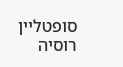סופטליין רוסיה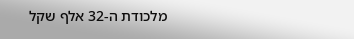מלכודת ה-32 אלף שקל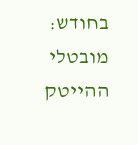בחודש: מובטלי ההייטק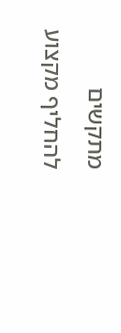מתקשים להחליף מקצוע